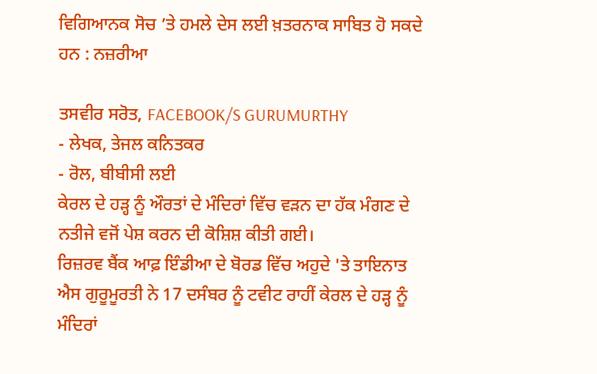ਵਿਗਿਆਨਕ ਸੋਚ ’ਤੇ ਹਮਲੇ ਦੇਸ ਲਈ ਖ਼ਤਰਨਾਕ ਸਾਬਿਤ ਹੋ ਸਕਦੇ ਹਨ : ਨਜ਼ਰੀਆ

ਤਸਵੀਰ ਸਰੋਤ, FACEBOOK/S GURUMURTHY
- ਲੇਖਕ, ਤੇਜਲ ਕਨਿਤਕਰ
- ਰੋਲ, ਬੀਬੀਸੀ ਲਈ
ਕੇਰਲ ਦੇ ਹੜ੍ਹ ਨੂੰ ਔਰਤਾਂ ਦੇ ਮੰਦਿਰਾਂ ਵਿੱਚ ਵੜਨ ਦਾ ਹੱਕ ਮੰਗਣ ਦੇ ਨਤੀਜੇ ਵਜੋਂ ਪੇਸ਼ ਕਰਨ ਦੀ ਕੋਸ਼ਿਸ਼ ਕੀਤੀ ਗਈ।
ਰਿਜ਼ਰਵ ਬੈਂਕ ਆਫ਼ ਇੰਡੀਆ ਦੇ ਬੋਰਡ ਵਿੱਚ ਅਹੁਦੇ 'ਤੇ ਤਾਇਨਾਤ ਐਸ ਗੁਰੂਮੂਰਤੀ ਨੇ 17 ਦਸੰਬਰ ਨੂੰ ਟਵੀਟ ਰਾਹੀਂ ਕੇਰਲ ਦੇ ਹੜ੍ਹ ਨੂੰ ਮੰਦਿਰਾਂ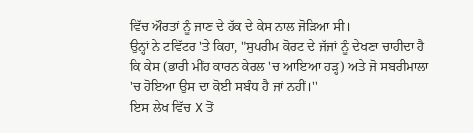ਵਿੱਚ ਔਰਤਾਂ ਨੂੰ ਜਾਣ ਦੇ ਹੱਕ ਦੇ ਕੇਸ ਨਾਲ ਜੋੜਿਆ ਸੀ।
ਉਨ੍ਹਾਂ ਨੇ ਟਵਿੱਟਰ 'ਤੇ ਕਿਹਾ, "ਸੁਪਰੀਮ ਕੋਰਟ ਦੇ ਜੱਜਾਂ ਨੂੰ ਦੇਖਣਾ ਚਾਹੀਦਾ ਹੈ ਕਿ ਕੇਸ (ਭਾਰੀ ਮੀਂਹ ਕਾਰਨ ਕੇਰਲ 'ਚ ਆਇਆ ਹੜ੍ਹ) ਅਤੇ ਜੋ ਸਬਰੀਮਾਲਾ 'ਚ ਹੋਇਆ ਉਸ ਦਾ ਕੋਈ ਸਬੰਧ ਹੈ ਜਾਂ ਨਹੀਂ।''
ਇਸ ਲੇਖ ਵਿੱਚ X ਤੋਂ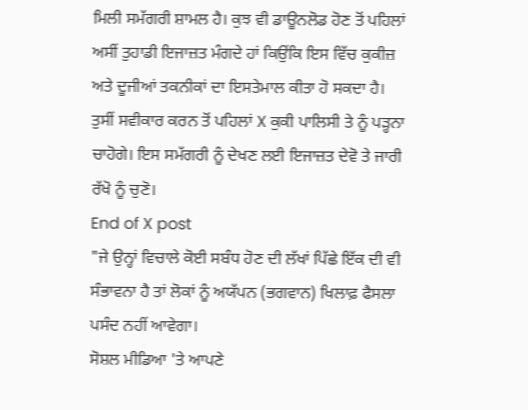ਮਿਲੀ ਸਮੱਗਰੀ ਸ਼ਾਮਲ ਹੈ। ਕੁਝ ਵੀ ਡਾਊਨਲੋਡ ਹੋਣ ਤੋਂ ਪਹਿਲਾਂ ਅਸੀਂ ਤੁਹਾਡੀ ਇਜਾਜ਼ਤ ਮੰਗਦੇ ਹਾਂ ਕਿਉਂਕਿ ਇਸ ਵਿੱਚ ਕੁਕੀਜ਼ ਅਤੇ ਦੂਜੀਆਂ ਤਕਨੀਕਾਂ ਦਾ ਇਸਤੇਮਾਲ ਕੀਤਾ ਹੋ ਸਕਦਾ ਹੈ। ਤੁਸੀਂ ਸਵੀਕਾਰ ਕਰਨ ਤੋਂ ਪਹਿਲਾਂ X ਕੁਕੀ ਪਾਲਿਸੀ ਤੇ ਨੂੰ ਪੜ੍ਹਨਾ ਚਾਹੋਗੇ। ਇਸ ਸਮੱਗਰੀ ਨੂੰ ਦੇਖਣ ਲਈ ਇਜਾਜ਼ਤ ਦੇਵੋ ਤੇ ਜਾਰੀ ਰੱਖੋ ਨੂੰ ਚੁਣੋ।
End of X post
"ਜੇ ਉਨ੍ਹਾਂ ਵਿਚਾਲੇ ਕੋਈ ਸਬੰਧ ਹੋਣ ਦੀ ਲੱਖਾਂ ਪਿੱਛੇ ਇੱਕ ਦੀ ਵੀ ਸੰਭਾਵਨਾ ਹੈ ਤਾਂ ਲੋਕਾਂ ਨੂੰ ਅਯੱਪਨ (ਭਗਵਾਨ) ਖਿਲਾਫ਼ ਫੈਸਲਾ ਪਸੰਦ ਨਹੀਂ ਆਵੇਗਾ।
ਸੋਸ਼ਲ ਮੀਡਿਆ 'ਤੇ ਆਪਣੇ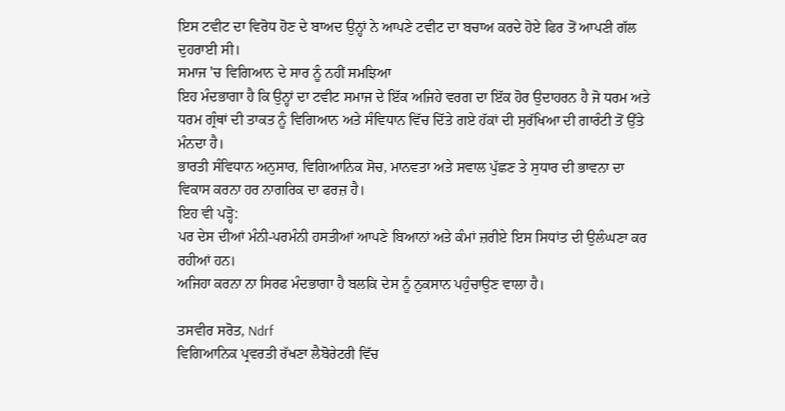ਇਸ ਟਵੀਟ ਦਾ ਵਿਰੋਧ ਹੋਣ ਦੇ ਬਾਅਦ ਉਨ੍ਹਾਂ ਨੇ ਆਪਣੇ ਟਵੀਟ ਦਾ ਬਚਾਅ ਕਰਦੇ ਹੋਏ ਫਿਰ ਤੋਂ ਆਪਣੀ ਗੱਲ ਦੁਹਰਾਈ ਸੀ।
ਸਮਾਜ 'ਚ ਵਿਗਿਆਨ ਦੇ ਸਾਰ ਨੂੰ ਨਹੀਂ ਸਮਝਿਆ
ਇਹ ਮੰਦਭਾਗਾ ਹੈ ਕਿ ਉਨ੍ਹਾਂ ਦਾ ਟਵੀਟ ਸਮਾਜ ਦੇ ਇੱਕ ਅਜਿਹੇ ਵਰਗ ਦਾ ਇੱਕ ਹੋਰ ਉਦਾਹਰਨ ਹੈ ਜੋ ਧਰਮ ਅਤੇ ਧਰਮ ਗ੍ਰੰਥਾਂ ਦੀ ਤਾਕਤ ਨੂੰ ਵਿਗਿਆਨ ਅਤੇ ਸੰਵਿਧਾਨ ਵਿੱਚ ਦਿੱਤੇ ਗਏ ਹੱਕਾਂ ਦੀ ਸੁਰੱਖਿਆ ਦੀ ਗਾਰੰਟੀ ਤੋਂ ਉੱਤੇ ਮੰਨਦਾ ਹੈ।
ਭਾਰਤੀ ਸੰਵਿਧਾਨ ਅਨੁਸਾਰ, ਵਿਗਿਆਨਿਕ ਸੋਚ, ਮਾਨਵਤਾ ਅਤੇ ਸਵਾਲ ਪੁੱਛਣ ਤੇ ਸੁਧਾਰ ਦੀ ਭਾਵਨਾ ਦਾ ਵਿਕਾਸ ਕਰਨਾ ਹਰ ਨਾਗਰਿਕ ਦਾ ਫਰਜ਼ ਹੈ।
ਇਹ ਵੀ ਪੜ੍ਹੋ:
ਪਰ ਦੇਸ ਦੀਆਂ ਮੰਨੀ-ਪਰਮੰਨੀ ਹਸਤੀਆਂ ਆਪਣੇ ਬਿਆਨਾਂ ਅਤੇ ਕੰਮਾਂ ਜ਼ਰੀਏ ਇਸ ਸਿਧਾਂਤ ਦੀ ਉਲੰਘਣਾ ਕਰ ਰਹੀਆਂ ਹਨ।
ਅਜਿਹਾ ਕਰਨਾ ਨਾ ਸਿਰਫ ਮੰਦਭਾਗਾ ਹੈ ਬਲਕਿ ਦੇਸ ਨੂੰ ਨੁਕਸਾਨ ਪਹੁੰਚਾਉਣ ਵਾਲਾ ਹੈ।

ਤਸਵੀਰ ਸਰੋਤ, Ndrf
ਵਿਗਿਆਨਿਕ ਪ੍ਰਵਰਤੀ ਰੱਖਣਾ ਲੈਬੋਰੇਟਰੀ ਵਿੱਚ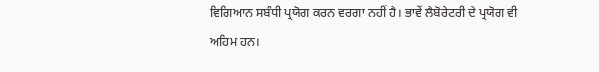ਵਿਗਿਆਨ ਸਬੰਧੀ ਪ੍ਰਯੋਗ ਕਰਨ ਵਰਗਾ ਨਹੀਂ ਹੈ। ਭਾਵੇਂ ਲੈਬੋਰੇਟਰੀ ਦੇ ਪ੍ਰਯੋਗ ਵੀ ਅਹਿਮ ਹਨ।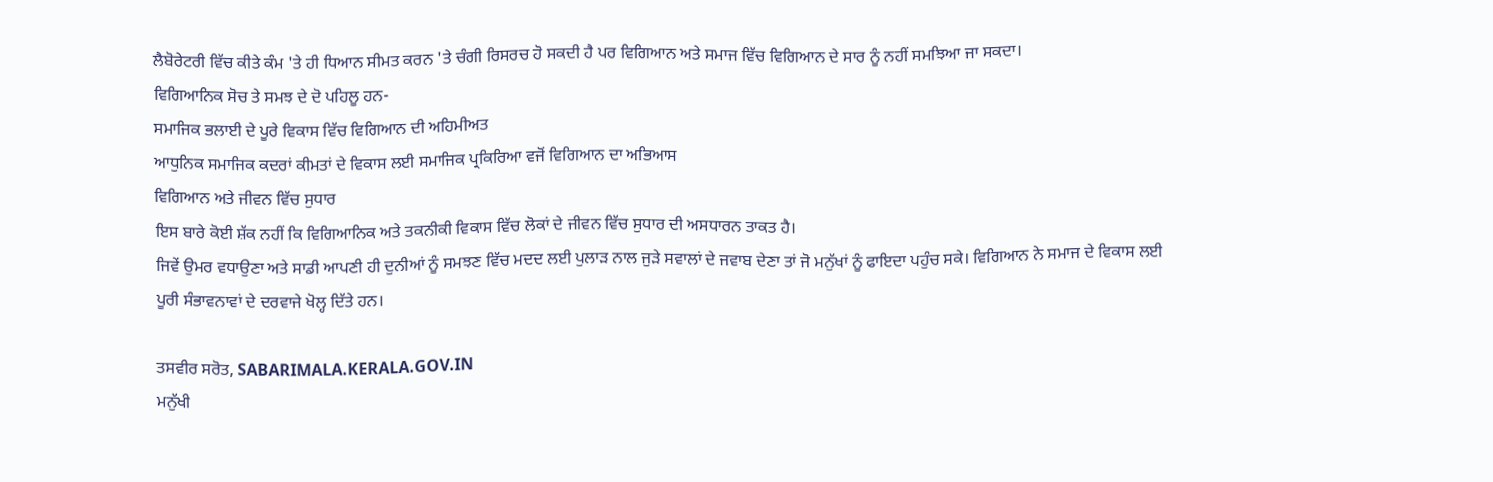ਲੈਬੋਰੇਟਰੀ ਵਿੱਚ ਕੀਤੇ ਕੰਮ 'ਤੇ ਹੀ ਧਿਆਨ ਸੀਮਤ ਕਰਨ 'ਤੇ ਚੰਗੀ ਰਿਸਰਚ ਹੋ ਸਕਦੀ ਹੈ ਪਰ ਵਿਗਿਆਨ ਅਤੇ ਸਮਾਜ ਵਿੱਚ ਵਿਗਿਆਨ ਦੇ ਸਾਰ ਨੂੰ ਨਹੀਂ ਸਮਝਿਆ ਜਾ ਸਕਦਾ।
ਵਿਗਿਆਨਿਕ ਸੋਚ ਤੇ ਸਮਝ ਦੇ ਦੋ ਪਹਿਲੂ ਹਨ-
ਸਮਾਜਿਕ ਭਲਾਈ ਦੇ ਪੂਰੇ ਵਿਕਾਸ ਵਿੱਚ ਵਿਗਿਆਨ ਦੀ ਅਹਿਮੀਅਤ
ਆਧੁਨਿਕ ਸਮਾਜਿਕ ਕਦਰਾਂ ਕੀਮਤਾਂ ਦੇ ਵਿਕਾਸ ਲਈ ਸਮਾਜਿਕ ਪ੍ਰਕਿਰਿਆ ਵਜੋਂ ਵਿਗਿਆਨ ਦਾ ਅਭਿਆਸ
ਵਿਗਿਆਨ ਅਤੇ ਜੀਵਨ ਵਿੱਚ ਸੁਧਾਰ
ਇਸ ਬਾਰੇ ਕੋਈ ਸ਼ੱਕ ਨਹੀਂ ਕਿ ਵਿਗਿਆਨਿਕ ਅਤੇ ਤਕਨੀਕੀ ਵਿਕਾਸ ਵਿੱਚ ਲੋਕਾਂ ਦੇ ਜੀਵਨ ਵਿੱਚ ਸੁਧਾਰ ਦੀ ਅਸਧਾਰਨ ਤਾਕਤ ਹੈ।
ਜਿਵੇਂ ਉਮਰ ਵਧਾਉਣਾ ਅਤੇ ਸਾਡੀ ਆਪਣੀ ਹੀ ਦੁਨੀਆਂ ਨੂੰ ਸਮਝਣ ਵਿੱਚ ਮਦਦ ਲਈ ਪੁਲਾੜ ਨਾਲ ਜੁੜੇ ਸਵਾਲਾਂ ਦੇ ਜਵਾਬ ਦੇਣਾ ਤਾਂ ਜੋ ਮਨੁੱਖਾਂ ਨੂੰ ਫਾਇਦਾ ਪਹੁੰਚ ਸਕੇ। ਵਿਗਿਆਨ ਨੇ ਸਮਾਜ ਦੇ ਵਿਕਾਸ ਲਈ ਪੂਰੀ ਸੰਭਾਵਨਾਵਾਂ ਦੇ ਦਰਵਾਜੇ ਖੋਲ੍ਹ ਦਿੱਤੇ ਹਨ।

ਤਸਵੀਰ ਸਰੋਤ, SABARIMALA.KERALA.GOV.IN
ਮਨੁੱਖੀ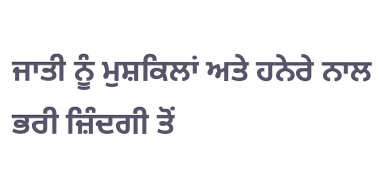ਜਾਤੀ ਨੂੰ ਮੁਸ਼ਕਿਲਾਂ ਅਤੇ ਹਨੇਰੇ ਨਾਲ ਭਰੀ ਜ਼ਿੰਦਗੀ ਤੋਂ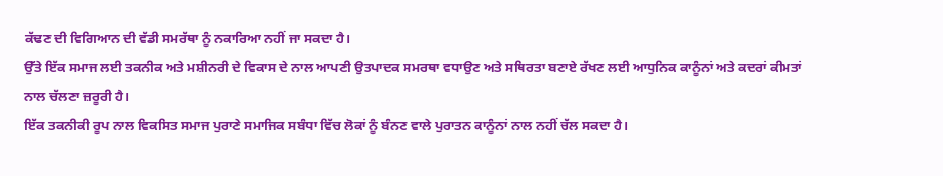ਕੱਢਣ ਦੀ ਵਿਗਿਆਨ ਦੀ ਵੱਡੀ ਸਮਰੱਥਾ ਨੂੰ ਨਕਾਰਿਆ ਨਹੀਂ ਜਾ ਸਕਦਾ ਹੈ।
ਉੱਤੇ ਇੱਕ ਸਮਾਜ ਲਈ ਤਕਨੀਕ ਅਤੇ ਮਸ਼ੀਨਰੀ ਦੇ ਵਿਕਾਸ ਦੇ ਨਾਲ ਆਪਣੀ ਉਤਪਾਦਕ ਸਮਰਥਾ ਵਧਾਉਣ ਅਤੇ ਸਥਿਰਤਾ ਬਣਾਏ ਰੱਖਣ ਲਈ ਆਧੁਨਿਕ ਕਾਨੂੰਨਾਂ ਅਤੇ ਕਦਰਾਂ ਕੀਮਤਾਂ ਨਾਲ ਚੱਲਣਾ ਜ਼ਰੂਰੀ ਹੈ।
ਇੱਕ ਤਕਨੀਕੀ ਰੂਪ ਨਾਲ ਵਿਕਸਿਤ ਸਮਾਜ ਪੁਰਾਣੇ ਸਮਾਜਿਕ ਸਬੰਧਾ ਵਿੱਚ ਲੋਕਾਂ ਨੂੰ ਬੰਨਣ ਵਾਲੇ ਪੁਰਾਤਨ ਕਾਨੂੰਨਾਂ ਨਾਲ ਨਹੀਂ ਚੱਲ ਸਕਦਾ ਹੈ।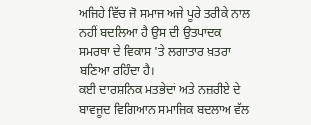ਅਜਿਹੇ ਵਿੱਚ ਜੋ ਸਮਾਜ ਅਜੇ ਪੂਰੇ ਤਰੀਕੇ ਨਾਲ ਨਹੀਂ ਬਦਲਿਆ ਹੈ ਉਸ ਦੀ ਉਤਪਾਦਕ ਸਮਰਥਾ ਦੇ ਵਿਕਾਸ 'ਤੇ ਲਗਾਤਾਰ ਖ਼ਤਰਾ ਬਣਿਆ ਰਹਿੰਦਾ ਹੈ।
ਕਈ ਦਾਰਸ਼ਨਿਕ ਮਤਭੇਦਾਂ ਅਤੇ ਨਜ਼ਰੀਏ ਦੇ ਬਾਵਜੂਦ ਵਿਗਿਆਨ ਸਮਾਜਿਕ ਬਦਲਾਅ ਵੱਲ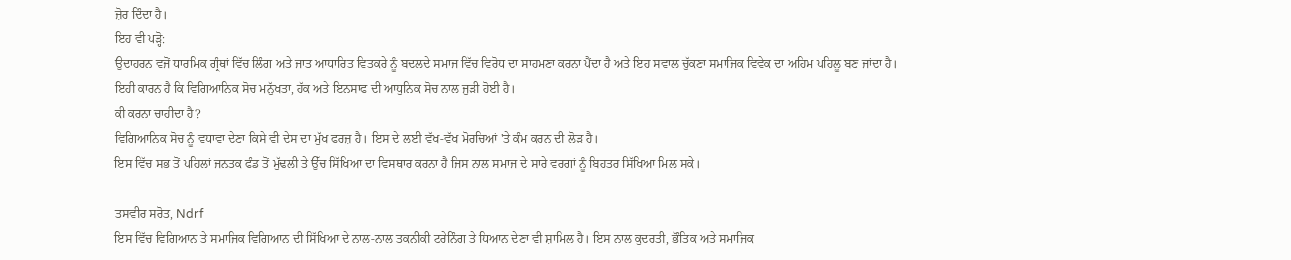ਜ਼ੋਰ ਦਿੰਦਾ ਹੈ।
ਇਹ ਵੀ ਪੜ੍ਹੋ:
ਉਦਾਹਰਨ ਵਜੋਂ ਧਾਰਮਿਕ ਗ੍ਰੰਥਾਂ ਵਿੱਚ ਲਿੰਗ ਅਤੇ ਜਾਤ ਆਧਾਰਿਤ ਵਿਤਕਰੇ ਨੂੰ ਬਦਲਦੇ ਸਮਾਜ ਵਿੱਚ ਵਿਰੋਧ ਦਾ ਸਾਹਮਣਾ ਕਰਨਾ ਪੈਂਦਾ ਹੈ ਅਤੇ ਇਹ ਸਵਾਲ ਚੁੱਕਣਾ ਸਮਾਜਿਕ ਵਿਵੇਕ ਦਾ ਅਹਿਮ ਪਹਿਲੂ ਬਣ ਜਾਂਦਾ ਹੈ।
ਇਹੀ ਕਾਰਨ ਹੈ ਕਿ ਵਿਗਿਆਨਿਕ ਸੋਚ ਮਨੁੱਖਤਾ, ਹੱਕ ਅਤੇ ਇਨਸਾਫ ਦੀ ਆਧੁਨਿਕ ਸੋਚ ਨਾਲ ਜੁੜੀ ਹੋਈ ਹੈ।
ਕੀ ਕਰਨਾ ਚਾਹੀਦਾ ਹੈ?
ਵਿਗਿਆਨਿਕ ਸੋਚ ਨੂੰ ਵਧਾਵਾ ਦੇਣਾ ਕਿਸੇ ਵੀ ਦੇਸ ਦਾ ਮੁੱਖ ਫਰਜ਼ ਹੈ। ਇਸ ਦੇ ਲਈ ਵੱਖ-ਵੱਖ ਮੋਰਚਿਆਂ 'ਤੇ ਕੰਮ ਕਰਨ ਦੀ ਲੋੜ ਹੈ।
ਇਸ ਵਿੱਚ ਸਭ ਤੋਂ ਪਹਿਲਾਂ ਜਨਤਕ ਫੰਡ ਤੋਂ ਮੁੱਢਲੀ ਤੇ ਉੱਚ ਸਿੱਖਿਆ ਦਾ ਵਿਸਥਾਰ ਕਰਨਾ ਹੈ ਜਿਸ ਨਾਲ ਸਮਾਜ ਦੇ ਸਾਰੇ ਵਰਗਾਂ ਨੂੰ ਬਿਹਤਰ ਸਿੱਖਿਆ ਮਿਲ ਸਕੇ।

ਤਸਵੀਰ ਸਰੋਤ, Ndrf
ਇਸ ਵਿੱਚ ਵਿਗਿਆਨ ਤੇ ਸਮਾਜਿਕ ਵਿਗਿਆਨ ਦੀ ਸਿੱਖਿਆ ਦੇ ਨਾਲ-ਨਾਲ ਤਕਨੀਕੀ ਟਰੇਨਿੰਗ ਤੇ ਧਿਆਨ ਦੇਣਾ ਵੀ ਸ਼ਾਮਿਲ ਹੈ। ਇਸ ਨਾਲ ਕੁਦਰਤੀ, ਭੌਤਿਕ ਅਤੇ ਸਮਾਜਿਕ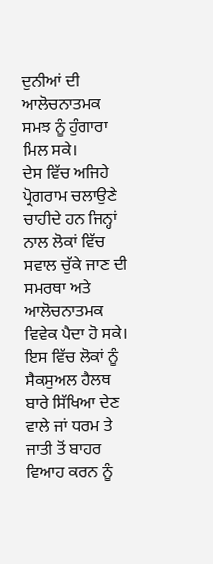ਦੁਨੀਆਂ ਦੀ ਆਲੋਚਨਾਤਮਕ ਸਮਝ ਨੂੰ ਹੁੰਗਾਰਾ ਮਿਲ ਸਕੇ।
ਦੇਸ ਵਿੱਚ ਅਜਿਹੇ ਪ੍ਰੋਗਰਾਮ ਚਲਾਉਣੇ ਚਾਹੀਦੇ ਹਨ ਜਿਨ੍ਹਾਂ ਨਾਲ ਲੋਕਾਂ ਵਿੱਚ ਸਵਾਲ ਚੁੱਕੇ ਜਾਣ ਦੀ ਸਮਰਥਾ ਅਤੇ ਆਲੋਚਨਾਤਮਕ ਵਿਵੇਕ ਪੈਦਾ ਹੋ ਸਕੇ।
ਇਸ ਵਿੱਚ ਲੋਕਾਂ ਨੂੰ ਸੈਕਸੁਅਲ ਹੈਲਥ ਬਾਰੇ ਸਿੱਖਿਆ ਦੇਣ ਵਾਲੇ ਜਾਂ ਧਰਮ ਤੇ ਜਾਤੀ ਤੋਂ ਬਾਹਰ ਵਿਆਹ ਕਰਨ ਨੂੰ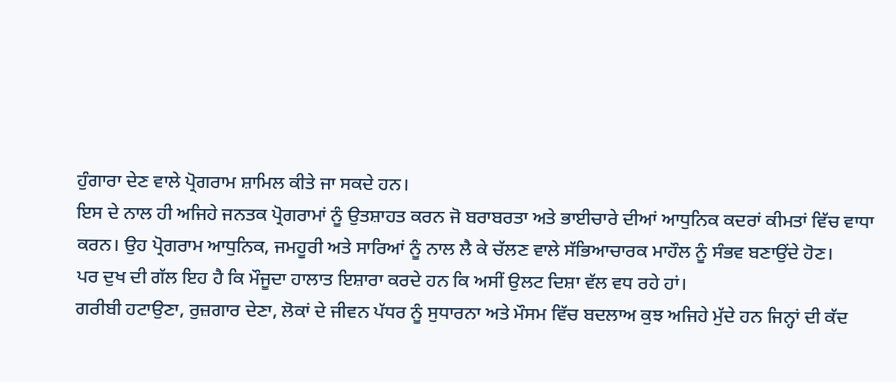ਹੁੰਗਾਰਾ ਦੇਣ ਵਾਲੇ ਪ੍ਰੋਗਰਾਮ ਸ਼ਾਮਿਲ ਕੀਤੇ ਜਾ ਸਕਦੇ ਹਨ।
ਇਸ ਦੇ ਨਾਲ ਹੀ ਅਜਿਹੇ ਜਨਤਕ ਪ੍ਰੋਗਰਾਮਾਂ ਨੂੰ ਉਤਸ਼ਾਹਤ ਕਰਨ ਜੋ ਬਰਾਬਰਤਾ ਅਤੇ ਭਾਈਚਾਰੇ ਦੀਆਂ ਆਧੁਨਿਕ ਕਦਰਾਂ ਕੀਮਤਾਂ ਵਿੱਚ ਵਾਧਾ ਕਰਨ। ਉਹ ਪ੍ਰੋਗਰਾਮ ਆਧੁਨਿਕ, ਜਮਹੂਰੀ ਅਤੇ ਸਾਰਿਆਂ ਨੂੰ ਨਾਲ ਲੈ ਕੇ ਚੱਲਣ ਵਾਲੇ ਸੱਭਿਆਚਾਰਕ ਮਾਹੌਲ ਨੂੰ ਸੰਭਵ ਬਣਾਉਂਦੇ ਹੋਣ।
ਪਰ ਦੁਖ ਦੀ ਗੱਲ ਇਹ ਹੈ ਕਿ ਮੌਜੂਦਾ ਹਾਲਾਤ ਇਸ਼ਾਰਾ ਕਰਦੇ ਹਨ ਕਿ ਅਸੀਂ ਉਲਟ ਦਿਸ਼ਾ ਵੱਲ ਵਧ ਰਹੇ ਹਾਂ।
ਗਰੀਬੀ ਹਟਾਉਣਾ, ਰੁਜ਼ਗਾਰ ਦੇਣਾ, ਲੋਕਾਂ ਦੇ ਜੀਵਨ ਪੱਧਰ ਨੂੰ ਸੁਧਾਰਨਾ ਅਤੇ ਮੌਸਮ ਵਿੱਚ ਬਦਲਾਅ ਕੁਝ ਅਜਿਹੇ ਮੁੱਦੇ ਹਨ ਜਿਨ੍ਹਾਂ ਦੀ ਕੱਦ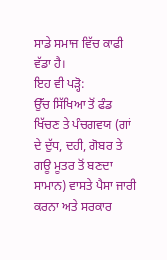ਸਾਡੇ ਸਮਾਜ ਵਿੱਚ ਕਾਫੀ ਵੱਡਾ ਹੈ।
ਇਹ ਵੀ ਪੜ੍ਹੋ:
ਉੱਚ ਸਿੱਖਿਆ ਤੋਂ ਫੰਡ ਖਿੱਚਣ ਤੇ ਪੰਚਗਵਯ (ਗਾਂ ਦੇ ਦੁੱਧ, ਦਹੀ, ਗੋਬਰ ਤੇ ਗਊ ਮੂਤਰ ਤੋਂ ਬਣਦਾ ਸਾਮਾਨ) ਵਾਸਤੇ ਪੈਸਾ ਜਾਰੀ ਕਰਨਾ ਅਤੇ ਸਰਕਾਰ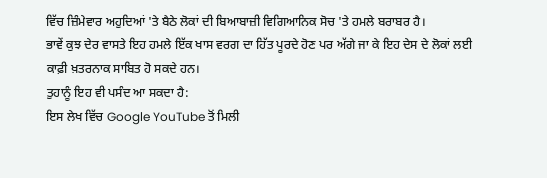ਵਿੱਚ ਜ਼ਿੰਮੇਵਾਰ ਅਹੁਦਿਆਂ 'ਤੇ ਬੈਠੇ ਲੋਕਾਂ ਦੀ ਬਿਆਬਾਜ਼ੀ ਵਿਗਿਆਨਿਕ ਸੋਚ 'ਤੇ ਹਮਲੇ ਬਰਾਬਰ ਹੈ।
ਭਾਵੇਂ ਕੁਝ ਦੇਰ ਵਾਸਤੇ ਇਹ ਹਮਲੇ ਇੱਕ ਖਾਸ ਵਰਗ ਦਾ ਹਿੱਤ ਪੂਰਦੇ ਹੋਣ ਪਰ ਅੱਗੇ ਜਾ ਕੇ ਇਹ ਦੇਸ ਦੇ ਲੋਕਾਂ ਲਈ ਕਾਫ਼ੀ ਖ਼ਤਰਨਾਕ ਸਾਬਿਤ ਹੋ ਸਕਦੇ ਹਨ।
ਤੁਹਾਨੂੰ ਇਹ ਵੀ ਪਸੰਦ ਆ ਸਕਦਾ ਹੈ:
ਇਸ ਲੇਖ ਵਿੱਚ Google YouTube ਤੋਂ ਮਿਲੀ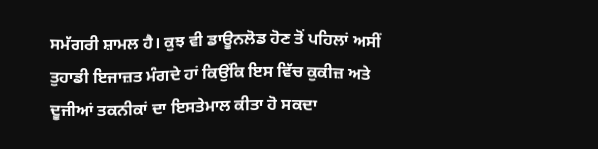ਸਮੱਗਰੀ ਸ਼ਾਮਲ ਹੈ। ਕੁਝ ਵੀ ਡਾਊਨਲੋਡ ਹੋਣ ਤੋਂ ਪਹਿਲਾਂ ਅਸੀਂ ਤੁਹਾਡੀ ਇਜਾਜ਼ਤ ਮੰਗਦੇ ਹਾਂ ਕਿਉਂਕਿ ਇਸ ਵਿੱਚ ਕੁਕੀਜ਼ ਅਤੇ ਦੂਜੀਆਂ ਤਕਨੀਕਾਂ ਦਾ ਇਸਤੇਮਾਲ ਕੀਤਾ ਹੋ ਸਕਦਾ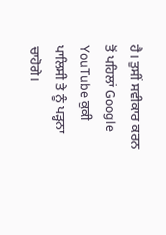ਹੈ। ਤੁਸੀਂ ਸਵੀਕਾਰ ਕਰਨ ਤੋਂ ਪਹਿਲਾਂ Google YouTube ਕੁਕੀ ਪਾਲਿਸੀ ਤੇ ਨੂੰ ਪੜ੍ਹਨਾ ਚਾਹੋਗੇ।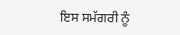ਇਸ ਸਮੱਗਰੀ ਨੂੰ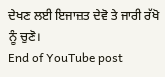ਦੇਖਣ ਲਈ ਇਜਾਜ਼ਤ ਦੇਵੋ ਤੇ ਜਾਰੀ ਰੱਖੋ ਨੂੰ ਚੁਣੋ।
End of YouTube post